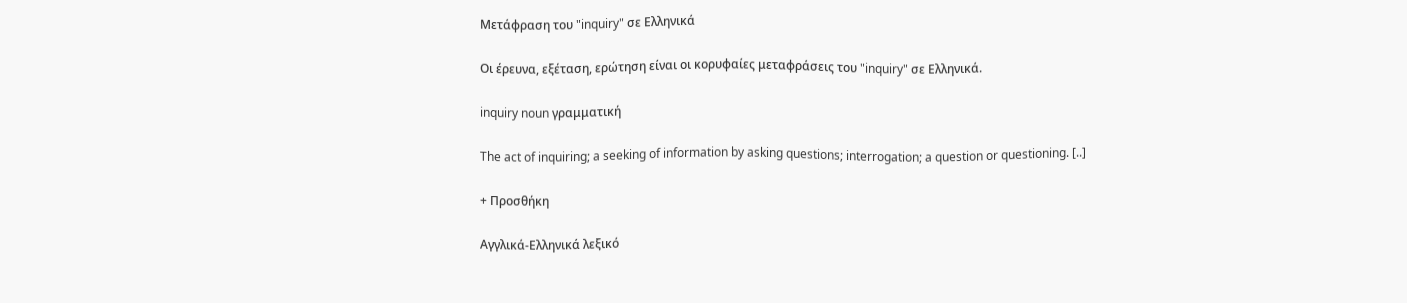Μετάφραση του "inquiry" σε Ελληνικά

Οι έρευνα, εξέταση, ερώτηση είναι οι κορυφαίες μεταφράσεις του "inquiry" σε Ελληνικά.

inquiry noun γραμματική

The act of inquiring; a seeking of information by asking questions; interrogation; a question or questioning. [..]

+ Προσθήκη

Αγγλικά-Ελληνικά λεξικό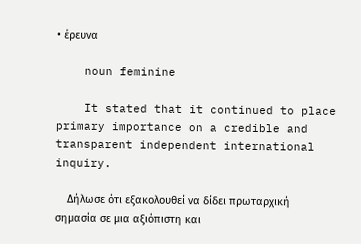• έρευνα

    noun feminine

    It stated that it continued to place primary importance on a credible and transparent independent international inquiry.

    Δήλωσε ότι εξακολουθεί να δίδει πρωταρχική σημασία σε μια αξιόπιστη και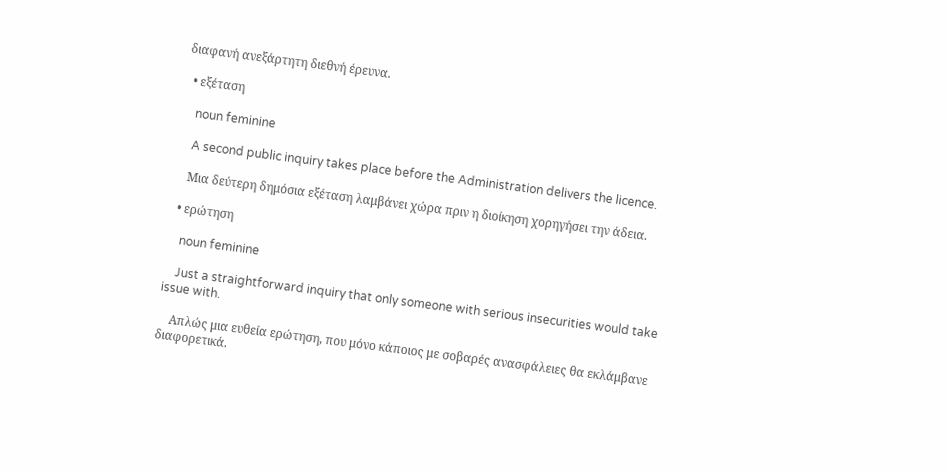διαφανή ανεξάρτητη διεθνή έρευνα.

  • εξέταση

    noun feminine

    A second public inquiry takes place before the Administration delivers the licence.

    Μια δεύτερη δημόσια εξέταση λαμβάνει χώρα πριν η διοίκηση χορηγήσει την άδεια.

  • ερώτηση

    noun feminine

    Just a straightforward inquiry that only someone with serious insecurities would take issue with.

    Απλώς μια ευθεία ερώτηση, που μόνο κάποιος με σοβαρές ανασφάλειες θα εκλάμβανε διαφορετικά.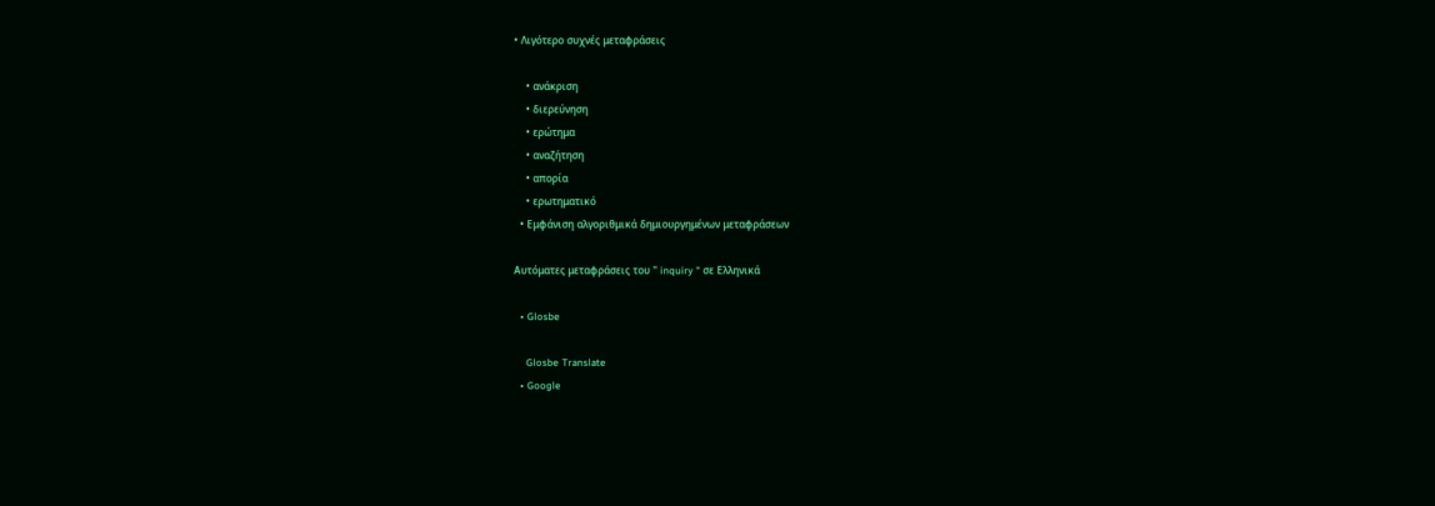• Λιγότερο συχνές μεταφράσεις

    • ανάκριση
    • διερεύνηση
    • ερώτημα
    • αναζήτηση
    • απορία
    • ερωτηματικό
  • Εμφάνιση αλγοριθμικά δημιουργημένων μεταφράσεων

Αυτόματες μεταφράσεις του " inquiry " σε Ελληνικά

  • Glosbe

    Glosbe Translate
  • Google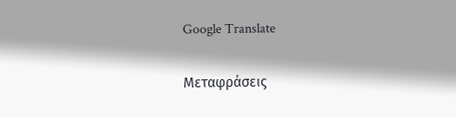Google Translate

Μεταφράσεις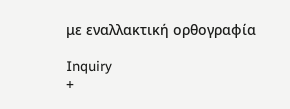με εναλλακτική ορθογραφία

Inquiry
+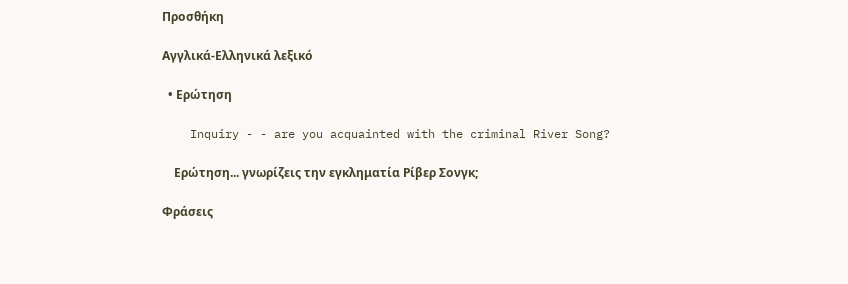Προσθήκη

Αγγλικά-Ελληνικά λεξικό

  • Ερώτηση

    Inquiry - - are you acquainted with the criminal River Song?

    Ερώτηση... γνωρίζεις την εγκληματία Ρίβερ Σονγκ;

Φράσεις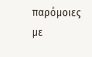παρόμοιες με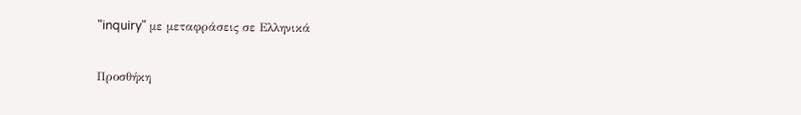"inquiry" με μεταφράσεις σε Ελληνικά

Προσθήκη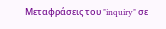Μεταφράσεις του "inquiry" σε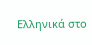Ελληνικά στο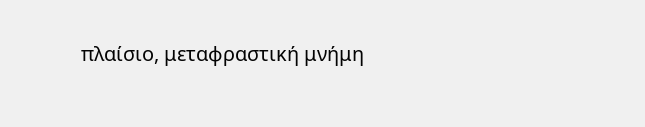πλαίσιο, μεταφραστική μνήμη